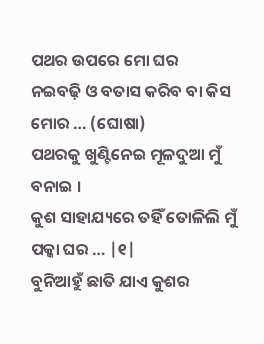ପଥର ଉପରେ ମୋ ଘର
ନଇବଢ଼ି ଓ ବତାସ କରିବ ବା କିସ ମୋର … (ଘୋଷା)
ପଥରକୁ ଖୁଣ୍ଟିନେଇ ମୂଳଦୁଆ ମୁଁ ବନାଇ ।
କୁଶ ସାହାଯ୍ୟରେ ତହିଁ ତୋଳିଲି ମୁଁ ପକ୍କା ଘର … |୧|
ବୁନିଆହୁଁ ଛାତି ଯାଏ କୁଶର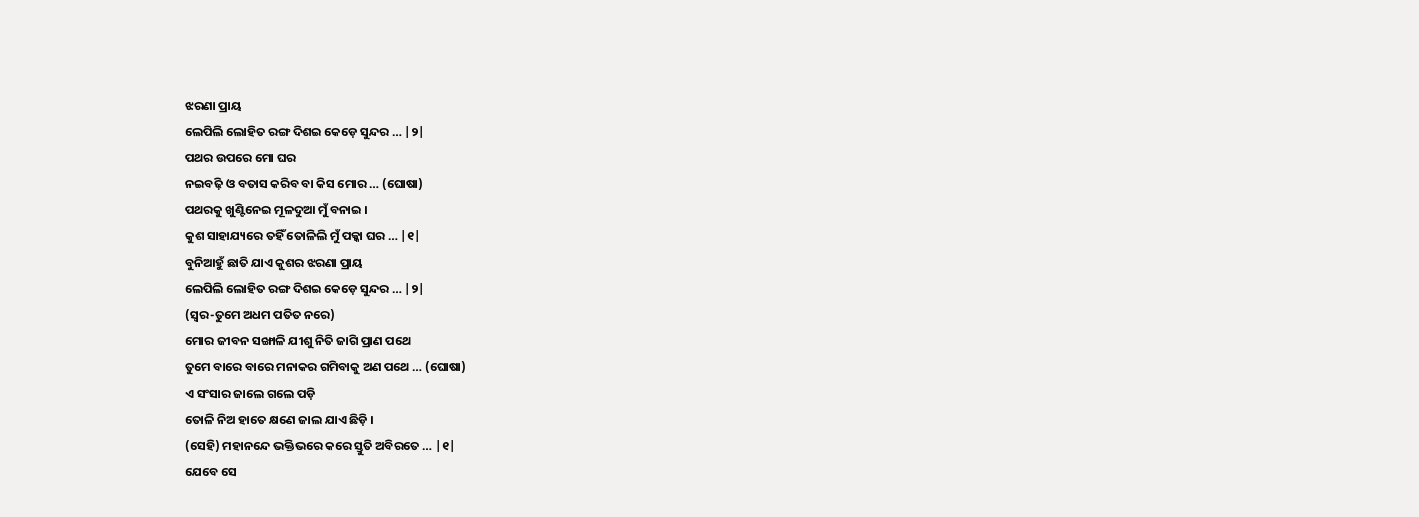ଝରଣା ପ୍ରାୟ
ଲେପିଲି ଲୋହିତ ରଙ୍ଗ ଦିଶଇ କେଡ଼େ ସୁନ୍ଦର … |୨|
ପଥର ଉପରେ ମୋ ଘର
ନଇବଢ଼ି ଓ ବତାସ କରିବ ବା କିସ ମୋର … (ଘୋଷା)
ପଥରକୁ ଖୁଣ୍ଟିନେଇ ମୂଳଦୁଆ ମୁଁ ବନାଇ ।
କୁଶ ସାହାଯ୍ୟରେ ତହିଁ ତୋଳିଲି ମୁଁ ପକ୍କା ଘର … |୧|
ବୁନିଆହୁଁ ଛାତି ଯାଏ କୁଶର ଝରଣା ପ୍ରାୟ
ଲେପିଲି ଲୋହିତ ରଙ୍ଗ ଦିଶଇ କେଡ଼େ ସୁନ୍ଦର … |୨|
(ସ୍ଵର-ତୁମେ ଅଧମ ପତିତ ନରେ)
ମୋର ଜୀବନ ସଙ୍ଖାଳି ଯୀଶୁ ନିତି ଜାଗି ପ୍ରାଣ ପଥେ
ତୁମେ ବାରେ ବାରେ ମନାକର ଗମିବାକୁ ଅଣ ପଥେ … (ଘୋଷା)
ଏ ସଂସାର ଜାଲେ ଗଲେ ପଡ଼ି
ତୋଳି ନିଅ ହାତେ କ୍ଷଣେ ଜାଲ ଯାଏ ଛିଡ଼ି ।
(ସେହି) ମହାନନ୍ଦେ ଭକ୍ତିଭରେ କରେ ସ୍ତୁତି ଅବିରତେ … |୧|
ଯେବେ ସେ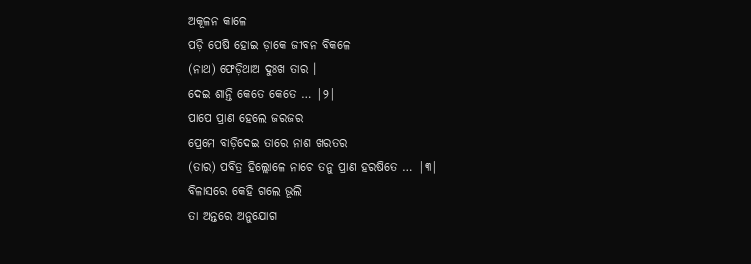ଅକୂଳନ କାଳେ
ପଡ଼ି ପେଷି ହୋଇ ଡ଼ାକେ ଜୀବନ ବିକଳେ
(ନାଥ) ଫେଡ଼ିଥାଅ ଦୁଃଖ ତାର ।
ଦେଇ ଶାନ୍ତି କେତେ କେତେ … |୨|
ପାପେ ପ୍ରାଣ ହେଲେ ଜରଜର
ପ୍ରେମେ ବାଡ଼ିଦେଇ ତାରେ ନାଶ ଖରତର
(ତାର) ପବିତ୍ର ହିଲ୍ଲୋଳେ ନାଚେ ତନୁ ପ୍ରାଣ ହରଷିତେ … |୩|
ବିଳାସରେ କେହି ଗଲେ ଭୂଲି
ତା ଅନ୍ତରେ ଅନୁଯୋଗ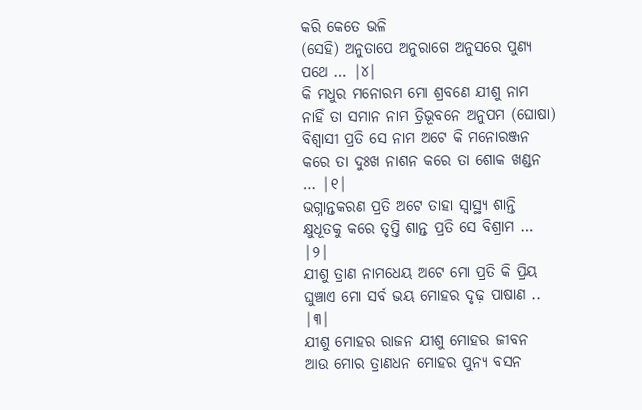କରି କେତେ ଭଳି
(ସେହି) ଅନୁତାପେ ଅନୁରାଗେ ଅନୁସରେ ପୁଣ୍ୟ ପଥେ … |୪|
କି ମଧୁର ମନୋରମ ମୋ ଶ୍ରବଣେ ଯୀଶୁ ନାମ
ନାହିଁ ତା ସମାନ ନାମ ତ୍ରିଭୂବନେ ଅନୁପମ (ଘୋଷା)
ବିଶ୍ବାସୀ ପ୍ରତି ସେ ନାମ ଅଟେ କି ମନୋରଞ୍ଜନ
କରେ ତା ଦୁଃଖ ନାଶନ କରେ ତା ଶୋକ ଖଣ୍ଡନ … |୧|
ଭଗ୍ନାନ୍ତକରଣ ପ୍ରତି ଅଟେ ତାହା ସ୍ଵାସ୍ଥ୍ୟ ଶାନ୍ତି
କ୍ଷୁଧୂତକୁ କରେ ତୃପ୍ତି ଶାନ୍ତ ପ୍ରତି ସେ ବିଶ୍ରାମ … |୨|
ଯୀଶୁ ତ୍ରାଣ ନାମଧେୟ ଅଟେ ମୋ ପ୍ରତି କି ପ୍ରିୟ
ଘୁଞ୍ଚାଏ ମୋ ସର୍ବ ଭୟ ମୋହର ଦୃଢ଼ ପାଷାଣ .. |୩|
ଯୀଶୁ ମୋହର ରାଜନ ଯୀଶୁ ମୋହର ଜୀବନ
ଆଉ ମୋର ତ୍ରାଣଧନ ମୋହର ପୁନ୍ୟ ବସନ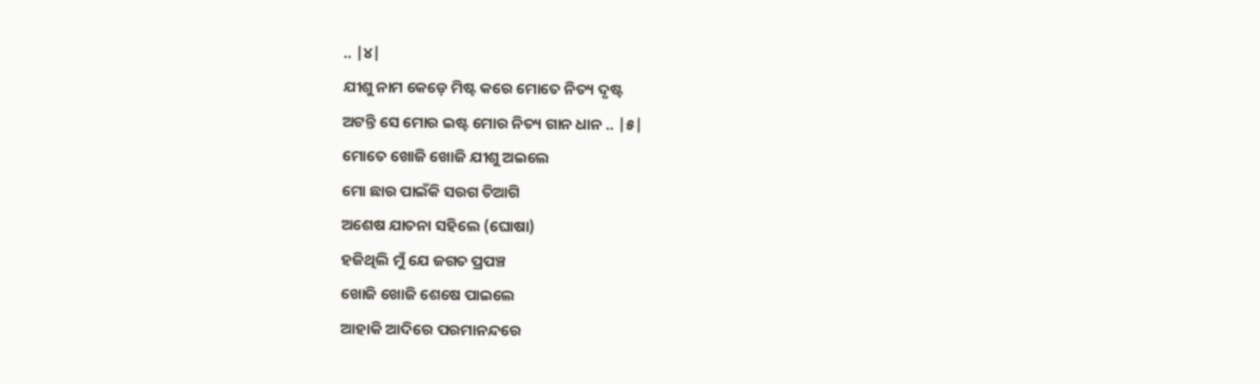.. |୪|
ଯୀଶୁ ନାମ କେଡ଼େ ମିଷ୍ଟ କରେ ମୋତେ ନିତ୍ୟ ଦୃଷ୍ଟ
ଅଟନ୍ତି ସେ ମୋର ଇଷ୍ଟ ମୋର ନିତ୍ୟ ଗାନ ଧାନ .. |୫|
ମୋତେ ଖୋଜି ଖୋଜି ଯୀଶୁ ଅଇଲେ
ମୋ ଛାର ପାଇଁକି ସରଗ ତିଆଗି
ଅଶେଷ ଯାତନା ସହିଲେ (ଘୋଷା)
ହଜିଥିଲି ମୁଁ ଯେ ଜଗତ ପ୍ରପଞ୍ଚ
ଖୋଜି ଖୋଜି ଶେଷେ ପାଇଲେ
ଆହାକି ଆଦିରେ ପରମାନନ୍ଦରେ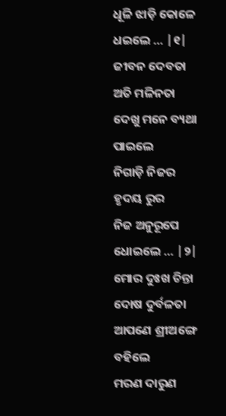ଧୂଳି ଝାଡ଼ି କୋଳେ ଧଇଲେ … |୧|
ଜୀବନ ଦେବତା ଅତି ମଳିନତା
ଦେଖୁ ମନେ ବ୍ୟଥା ପାଇଲେ
ନିଗାଡ଼ି ନିଜର ହୃଦୟ ରୁର
ନିଜ ଅନୁରୂପେ ଧୋଇଲେ … |୨|
ମୋର ଦୁଃଖ ଚିନ୍ତା ଦୋଷ ଦୁର୍ବଳତା
ଆପଣେ ଶ୍ରୀଅଙ୍ଗେ ବହିଲେ
ମରଣ ଦାରୁଣ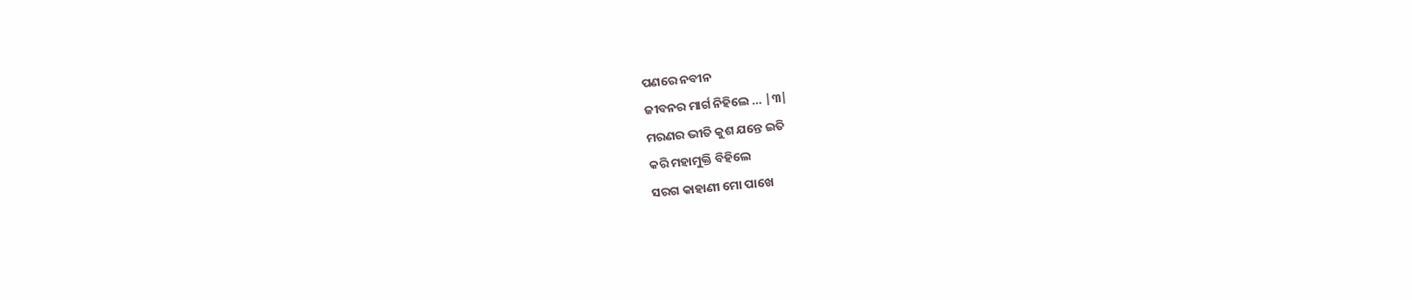ପଣରେ ନବୀନ
ଜୀବନର ମାର୍ଗ ନିହିଲେ … |୩|
ମରଣର ଭୀତି କୁଶ ଯନ୍ତେ ଇତି
କରି ମହାମୁକ୍ତି ବିହିଲେ
ସରଗ କାହାଣୀ ମୋ ପାଖେ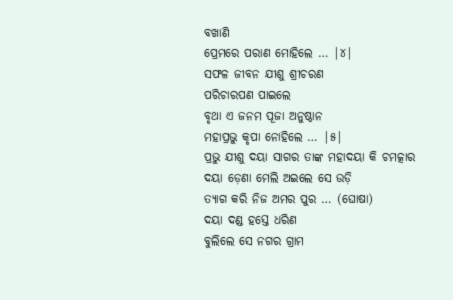ବଖାଣି
ପ୍ରେମରେ ପରାଣ ମୋହିଲେ … |୪|
ସଫଳ ଜୀବନ ଯୀଶୁ ଶ୍ରୀଚରଣ
ପରିଚାରପଣ ପାଇଲେ
ବୃଥା ଏ ଜନମ ପୂଜା ଅନୁଷ୍ଠାନ
ମହାପ୍ରଭୁ କୃପା ନୋହିଲେ … |୫|
ପ୍ରଭୁ ଯୀଶୁ ଦୟା ସାଗର ତାଙ୍କ ମହାଦୟା କି ଚମତ୍କାର
ଦୟା ଡ଼େଣା ମେଲି ଅଇଲେ ସେ ଉଡ଼ି
ତ୍ୟାଗ କରି ନିଜ ଅମର ପୁର … (ଘୋଷା)
ଦୟା ଦଣ୍ଡ ହସ୍ତେ ଧରିଣ
ବୁଲିଲେ ସେ ନଗର ଗ୍ରାମ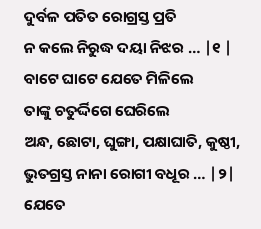ଦୁର୍ବଳ ପତିତ ରୋଗ୍ରସ୍ତ ପ୍ରତି
ନ କଲେ ନିରୁଦ୍ଧ ଦୟା ନିଝର … |୧ |
ବାଟେ ଘାଟେ ଯେତେ ମିଳିଲେ
ତାଙ୍କୁ ଚତୁର୍ଦ୍ଦିଗେ ଘେରିଲେ
ଅନ୍ଧ, ଛୋଟା, ଘୁଙ୍ଗା, ପକ୍ଷାଘାତି, କୁଷ୍ଠୀ,
ଭୁତଗ୍ରସ୍ତ ନାନା ରୋଗୀ ବଧୂର … |୨|
ଯେତେ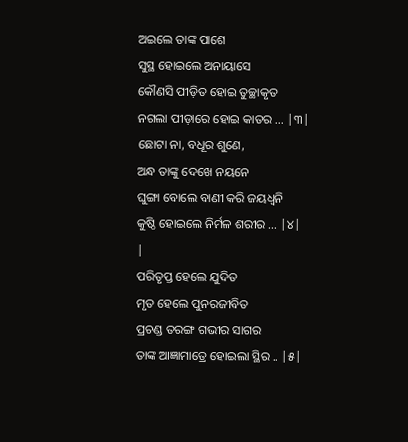ଅଇଲେ ତାଙ୍କ ପାଶେ
ସୁସ୍ଥ ହୋଇଲେ ଅନାୟାସେ
କୌଣସି ପୀଡ଼ିତ ହୋଇ ତୁଚ୍ଛାକୃତ
ନଗଲା ପୀଡ଼ାରେ ହୋଇ କାତର … |୩|
ଛୋଟା ନା, ବଧୂର ଶୁଣେ,
ଅନ୍ଧ ତାଙ୍କୁ ଦେଖେ ନୟନେ
ଘୁଙ୍ଗା ବୋଲେ ବାଣୀ କରି ଜୟଧ୍ବନି
କୁଷ୍ଠି ହୋଇଲେ ନିର୍ମଳ ଶରୀର … |୪|
|
ପରିତୃପ୍ତ ହେଲେ ଯୁଦିତ
ମୃତ ହେଲେ ପୁନରଜୀବିତ
ପ୍ରଚଣ୍ଡ ତରଙ୍ଗ ଗଭୀର ସାଗର
ତାଙ୍କ ଆଜ୍ଞାମାତ୍ରେ ହୋଇଲା ସ୍ଥିର .. |୫|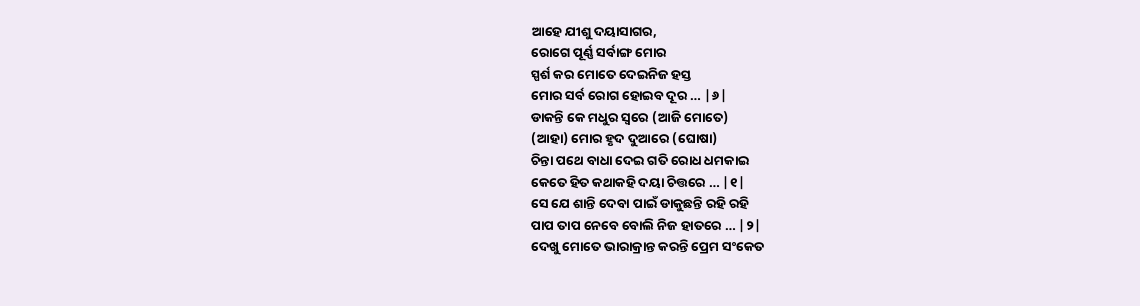ଆହେ ଯୀଶୁ ଦୟାସାଗର,
ରୋଗେ ପୂର୍ଣ୍ଣ ସର୍ବାଙ୍ଗ ମୋର
ସ୍ପର୍ଶ କର ମୋତେ ଦେଇନିଜ ହସ୍ତ
ମୋର ସର୍ବ ରୋଗ ହୋଇବ ଦୂର … |୬|
ଡାକନ୍ତି କେ ମଧୁର ସ୍ୱରେ (ଆଜି ମୋତେ)
(ଆହା) ମୋର ହୃଦ ଦୁଆରେ (ଘୋଷା)
ଚିନ୍ତା ପଥେ ବାଧା ଦେଇ ଗତି ରୋଧ ଧମକାଇ
କେତେ ହିତ କଥାକହି ଦୟା ଚିତ୍ତରେ … |୧|
ସେ ଯେ ଶାନ୍ତି ଦେବା ପାଇଁ ଡାକୁଛନ୍ତି ରହି ରହି
ପାପ ତାପ ନେବେ ବୋଲି ନିଜ ହାତରେ … |୨|
ଦେଖୁ ମୋତେ ଭାରାକ୍ରାନ୍ତ କରନ୍ତି ପ୍ରେମ ସଂକେତ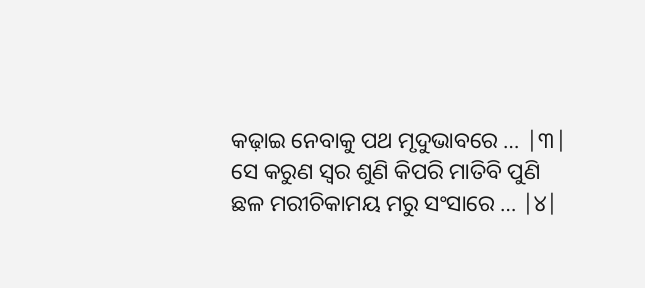କଢ଼ାଇ ନେବାକୁ ପଥ ମୃଦୁଭାବରେ … |୩|
ସେ କରୁଣ ସ୍ବର ଶୁଣି କିପରି ମାତିବି ପୁଣି
ଛଳ ମରୀଚିକାମୟ ମରୁ ସଂସାରେ … |୪|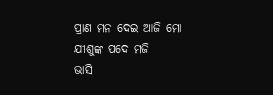ପ୍ରାଣ ମନ ଦେଇ ଆଜି ମୋ ଯୀଶୁଙ୍କ ପଦେ ମଜି
ଭାସି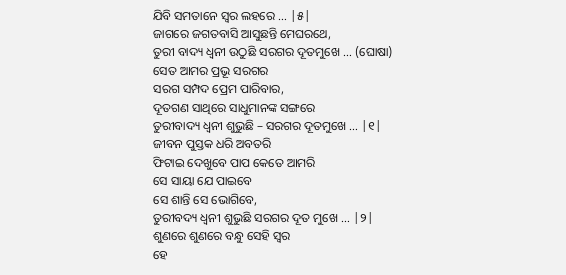ଯିବି ସମତାନେ ସ୍ବର ଲହରେ … |୫|
ଜାଗରେ ଜଗତବାସି ଆସୁଛନ୍ତି ମେଘରଥେ,
ତୁରୀ ବାଦ୍ୟ ଧ୍ବନୀ ଉଠୁଛି ସରଗର ଦୂତମୁଖେ … (ଘୋଷା)
ସେତ ଆମର ପ୍ରଭୂ ସରଗର
ସରଗ ସମ୍ପଦ ପ୍ରେମ ପାରିବାର,
ଦୂତଗଣ ସାଥିରେ ସାଧୁମାନଙ୍କ ସଙ୍ଗରେ
ତୁରୀବାଦ୍ୟ ଧ୍ୱନୀ ଶୁଭୁଛି – ସରଗର ଦୂତମୁଖେ … |୧|
ଜୀବନ ପୁସ୍ତକ ଧରି ଅବତରି
ଫିଟାଇ ଦେଖୁବେ ପାପ କେତେ ଆମରି
ସେ ସାୟା ଯେ ପାଇବେ
ସେ ଶାନ୍ତି ସେ ଭୋଗିବେ,
ତୁରୀବଦ୍ୟ ଧ୍ୱନୀ ଶୁଭୁଛି ସରଗର ଦୂତ ମୁଖେ … |୨|
ଶୁଣରେ ଶୁଣରେ ବନ୍ଧୁ ସେହି ସ୍ବର
ହେ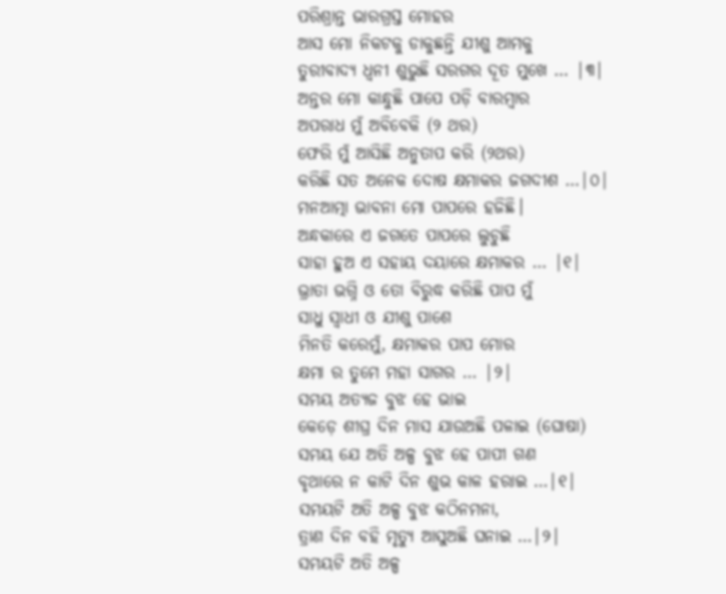ପରିଶ୍ରାନ୍ତ ଭାରଗ୍ରସ୍ତ ମୋହର
ଆସ ମୋ ନିକଟକୁ ଡାକୁଛନ୍ତି ଯୀଶୁ ଆମକୁ
ତୁରୀବାଦ୍ୟ ଧ୍ୱନୀ ଶୁଭୁଛି ସରଗର ଦୂତ ମୁଖେ … |୩|
ଅନ୍ତର ମୋ କାନ୍ଧୁଛି ପାପେ ପଡ଼ି ବାରମ୍ବାର
ଅପରାଧ ମୁଁ ଅବିବେକି (୨ ଥର)
ଫେରି ମୁଁ ଆସିଛି ଅନୁତାପ କରି (୨ଥର)
କରିଛି ସତ ଅନେକ ଦୋଷ କ୍ଷମାକର ଜଗଦୀଶ …|୦|
ମନଆତ୍ମା ଭାବନା ମୋ ପାପରେ ହଜିଛି।
ଅନ୍ଧକାରେ ଏ ଜଗତେ ପାପରେ ଲୁଚୁଛି
ସାହା ହୁଅ ଏ ସହାୟ ଦୟାରେ କ୍ଷମାକର … |୧|
ଭ୍ରାତା ଭଗ୍ନି ଓ ତୋ ବିରୁଦ୍ଧ କରିଛି ପାପ ମୁଁ
ସାଧୁ ସ୍ଵାଧୀ ଓ ଯୀଶୁ ପାଶେ
ମିନତି କରେମୁଁ, କ୍ଷମାକର ପାପ ମୋର
କ୍ଷମା ର ତୁମେ ମହା ସାଗର … |୨|
ସମୟ ଅତ୍ୟଜ ବୁଝ ହେ ଭାଇ
କେଡ଼େ ଶୀଘ୍ର ଦିନ ମାସ ଯାଉଅଛି ପଳାଇ (ଘୋଷା)
ସମୟ ଯେ ଅତି ଅଳ୍ପ ବୁଝ ହେ ପାପୀ ଗଣ
ବୃଥାରେ ନ କାଟି ଦିନ ଶୁଭ କାଳ ହରାଇ …|୧|
ସମୟଟି ଅତି ଅଳ୍ପ ବୁଝ କଠିନମନା,
ତ୍ରାଣ ଦିନ ବହି ମୃତ୍ୟୁ ଆସୁଅଛି ଘନାଇ …|୨|
ସମୟଟି ଅତି ଅଳ୍ପ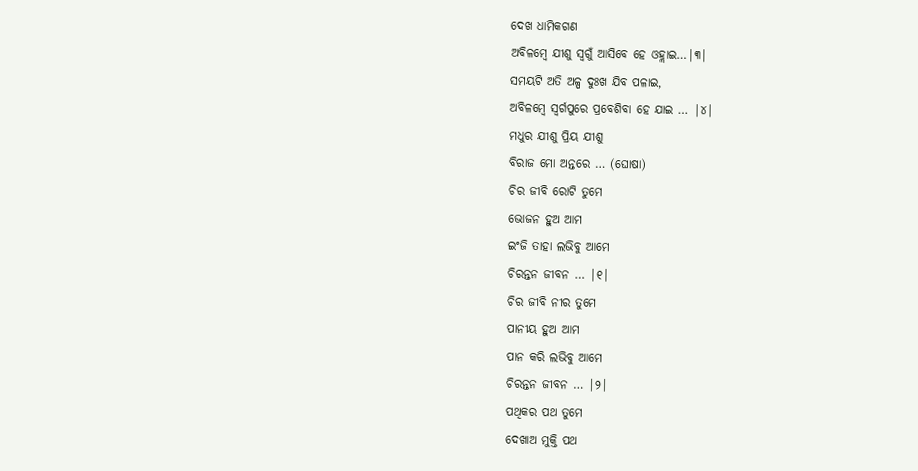ଦେଖ ଧାମିକଗଣ
ଅବିଳମ୍ବେ ଯୀଶୁ ସ୍ଵଗୁଁ ଆସିବେ ହେ ଓହ୍ଲାଇ…|୩|
ସମୟଟି ଅତି ଅଳ୍ପ ଦୁଃଖ ଯିବ ପଳାଇ,
ଅବିଳମ୍ବେ ସ୍ଵର୍ଗପୁରେ ପ୍ରବେଶିବା ହେ ଯାଇ … |୪|
ମଧୁର ଯୀଶୁ ପ୍ରିୟ ଯୀଶୁ
ବିରାଜ ମୋ ଅନ୍ତରେ … (ଘୋଷା)
ଚିର ଜୀବି ରୋଟି ତୁମେ
ଭୋଜନ ହୁଅ ଆମ
ଇଂଜି ତାହା ଲଭିବୁ ଆମେ
ଚିରନ୍ତନ ଜୀବନ … |୧|
ଚିର ଜୀବି ନୀର ତୁମେ
ପାନୀୟ ହୁଅ ଆମ
ପାନ କରି ଲଭିବୁ ଆମେ
ଚିରନ୍ତନ ଜୀବନ … |୨|
ପଥିକର ପଥ ତୁମେ
ଦେଖାଅ ମୁକ୍ତି ପଥ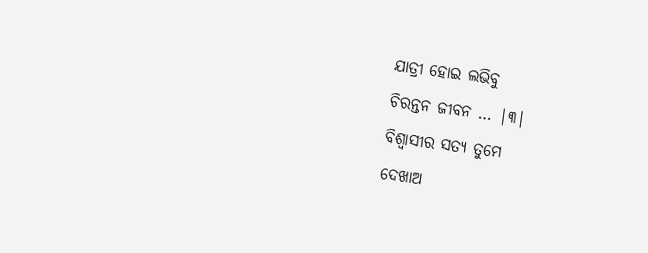ଯାତ୍ରୀ ହୋଇ ଲଭିବୁ
ଚିରନ୍ତନ ଜୀବନ … |୩|
ବିଶ୍ବାସୀର ସତ୍ୟ ତୁମେ
ଦେଖାଅ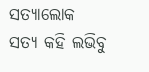ସତ୍ୟାଲୋକ
ସତ୍ୟ କହି ଲଭିବୁ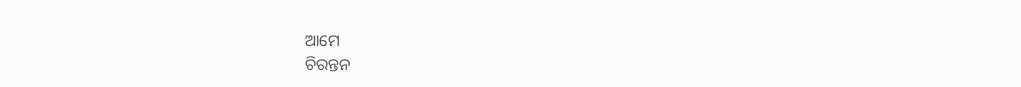ଆମେ
ଚିରନ୍ତନ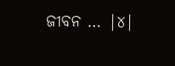ଜୀବନ … |୪|